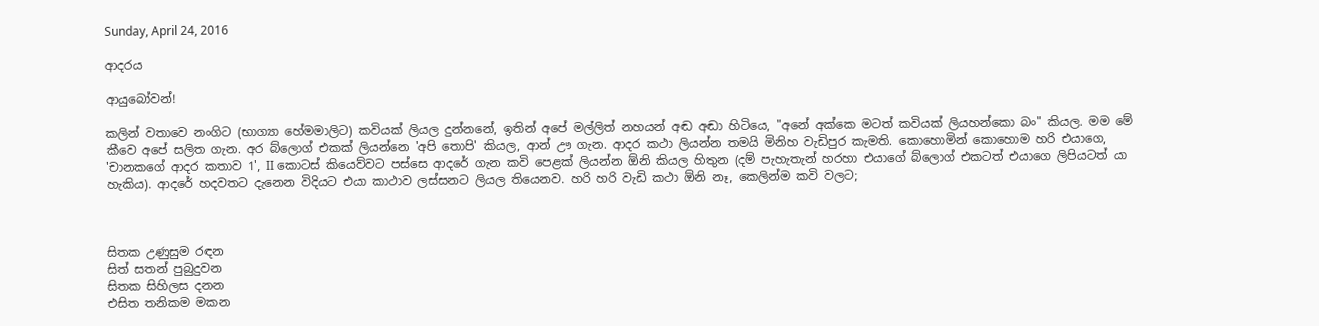Sunday, April 24, 2016

ආදරය

ආයුබෝවන්!

කලින් වතාවෙ නංගිට (භාග්‍යා හේමමාලිට) කවියක් ලියල දුන්නනේ, ඉතින් අපේ මල්ලිත් නහයන් අඬ අඬා හිටියෙ, "අනේ අක්කෙ මටත් කවියක් ලියහන්කො බං" කියල. මම මේ කීවෙ අපේ සලිත ගැන. අර බ්ලොග් එකක් ලියන්නෙ 'අපි තොපි' කියල, ආන් ඌ ගැන. ආදර කථා ලියන්න තමයි මිනිහ වැඩිපුර කැමති. කොහොමින් කොහොම හරි එයාගෙ, 'චානකගේ ආදර කතාව 1', II කොටස් කියෙව්වට පස්සෙ ආදරේ ගැන කවි පෙළක් ලියන්න ඕනි කියල හිතුන (දම් පැහැතැන් හරහා එයාගේ බ්ලොග් එකටත් එයාගෙ ලිපියටත් යා හැකිය). ආදරේ හදවතට දැනෙන විදියට එයා කාථාව ලස්සනට ලියල තියෙනව. හරි හරි වැඩි කථා ඕනි නෑ, කෙලින්ම කවි වලට;



සිතක උණුසුම රඳන
සිත් සතන් පුබුදුවන
සිතක සිහිලස දනන
එසිත තනිකම මකන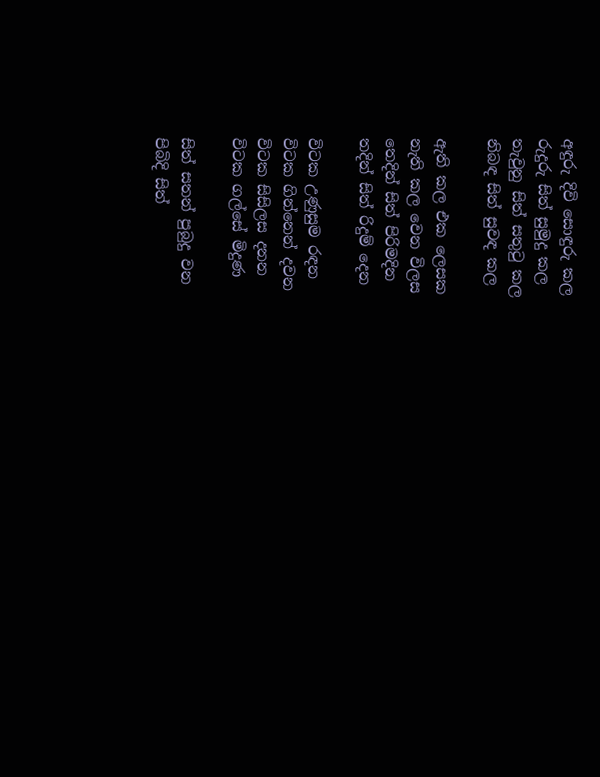අඳුරු දිවි සොඳුරු කල
රුදුරු සිත් සුමුදු කල
තැවුනු සිත් සතුටු කල
නිබඳ සිත් සුවඳ කල

ඇති කල එක ලෙසක
නැති කල වෙන විලස
තෙදින් සිත් පිරිමදින
තදින් සිත් රිදුම් දෙන

විටක උණුසුම රඳන
විටක ගින්නෙන් දවන
විටක සිසිලස දනන
විටක ගල්සේ මිදුණ

සිත් සතන් පුබුදු වන
පිබිදි සිත්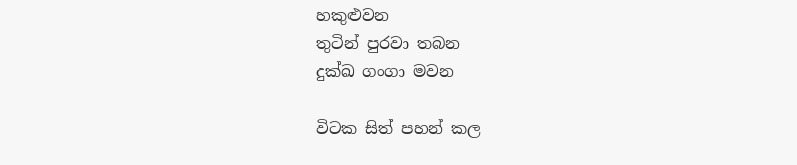හකුළුවන
තුටින් පුරවා තබන
දුක්ඛ ගංගා මවන

විටක සිත් පහන් කල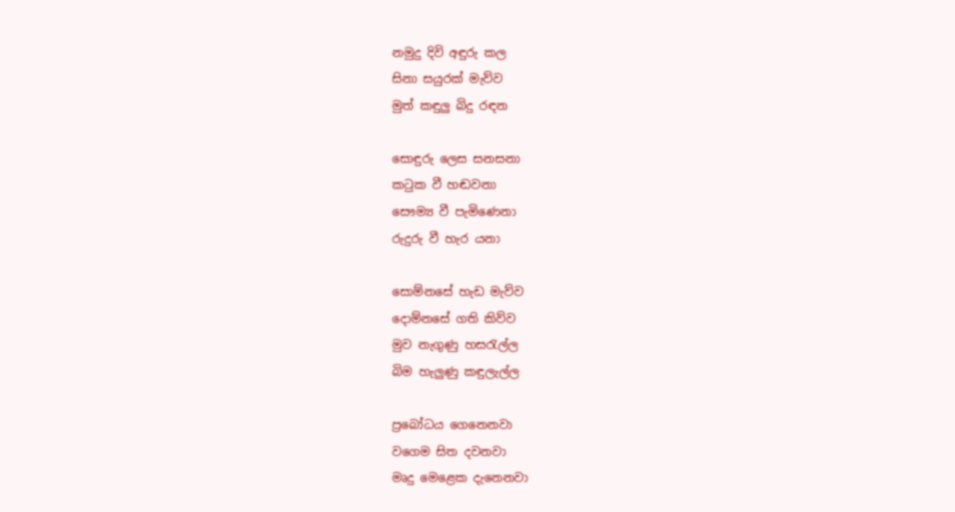නමුදු දිවි අඳුරු කල
සිනා සයුරක් මැව්ව
මුත් කඳුලු බිදු රඳන

සොඳුරු ලෙස සනසනා
කටුක වී හඬවනා
සෞම්‍ය වී පැමිණෙනා
රුදුරු වී හැර යනා

සොම්නසේ හැඩ මැව්ව
දොම්නසේ ගති කිව්ව
මුව නැගුණු හසරැල්ල
බිම හැලුණු කඳුලැල්ල

ප්‍රබෝධය ගෙනෙනවා
වගෙම සිත දවනවා
මෘදු මෙළෙක දැනෙනවා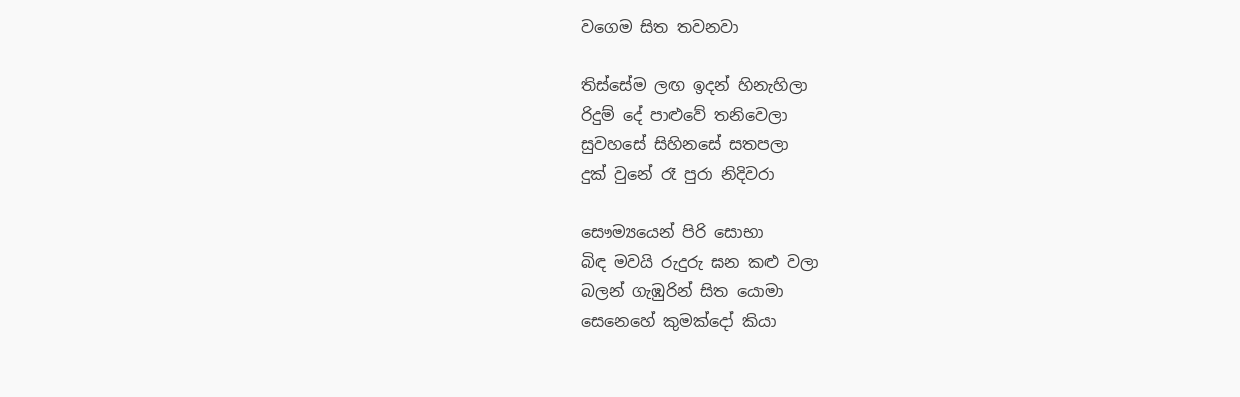වගෙම සිත තවනවා

තිස්සේම ලඟ ඉදන් හිනැහිලා
රිදුම් දේ පාළුවේ තනිවෙලා
සුවහසේ සිහිනසේ සතපලා
දුක් වුනේ රෑ පුරා නිදිවරා

සෞම්‍යයෙන් පිරි සොභා
බිඳ මවයි රුදුරු ඝන කළු වලා
බලන් ගැඹුරින් සිත යොමා
සෙනෙහේ කුමක්දෝ කියා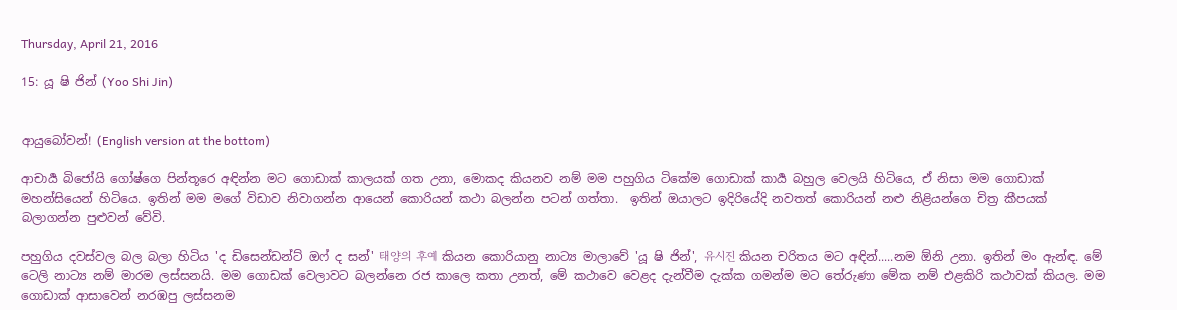Thursday, April 21, 2016

15: යූ ෂි ජින් (Yoo Shi Jin)


ආයුබෝවන්! (English version at the bottom)

ආචාර්‍ය බිජෝයි ගෝෂ්ගෙ පින්තූරෙ අඳින්න මට ගොඩාක් කාලයක් ගත උනා, මොකද කියනව නම් මම පහුගිය ටිකේම ගොඩාක් කාර්‍ය බහුල වෙලයි හිටියෙ, ඒ නිසා මම ගොඩාක් මහන්සියෙන් හිටියෙ. ඉතින් මම මගේ විඩාව නිවාගන්න ආයෙන් කොරියන් කථා බලන්න පටන් ගත්තා.  ඉතින් ඔයාලට ඉදිරියේදි නවතත් කොරියන් නළු නිළියන්ගෙ චිත්‍ර කීපයක් බලාගන්න පුළුවන් වේවි.

පහුගිය දවස්වල බල බලා හිටිය 'ද ඩිසෙන්ඩන්ට් ඔෆ් ද සන්' 태양의 후예 කියන කොරියානු නාට්‍ය මාලාවේ 'යූ ෂි ජින්', 유시진 කියන චරිතය මට අඳින්.....නම ඕනි උනා. ඉතින් මං ඇන්ඳ. මේ ටෙලි නාට්‍ය නම් මාරම ලස්සනයි. මම ගොඩක් වෙලාවට බලන්නෙ රජ කාලෙ කතා උනත්, මේ කථාවෙ වෙළද දැන්වීම දැක්ක ගමන්ම මට තේරුණා මේක නම් එළකිරි කථාවක් කියල. මම ගොඩාක් ආසාවෙන් නරඹපු ලස්සනම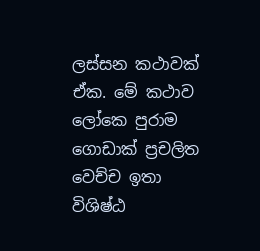ලස්සන කථාවක් ඒක. මේ කථාව ලෝකෙ පුරාම ගොඩාක් ප්‍රචලිත වෙච්ච ඉතා විශිෂ්ඨ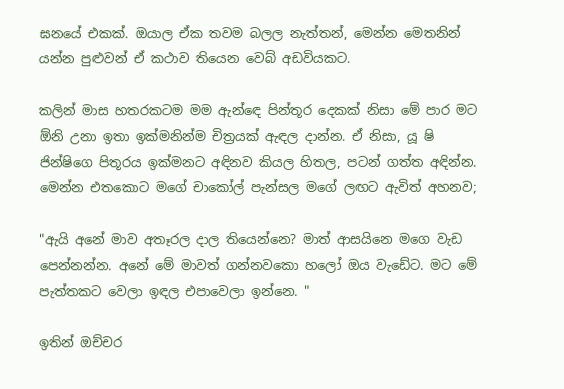ඝනයේ එකක්. ඔයාල ඒක තවම බලල නැත්තන්, මෙන්න මෙතනින් යන්න පුළුවන් ඒ කථාව තියෙන වෙබ් අඩවියකට.

කලින් මාස හතරකටම මම ඇන්ඳෙ පින්තූර දෙකක් නිසා මේ පාර මට ඕනි උනා ඉතා ඉක්මනින්ම චිත්‍රයක් ඇඳල දාන්න. ඒ නිසා, යූ ෂි ජින්ෂිගෙ පිතූරය ඉක්මනට අඳිනව කියල හිතල, පටන් ගත්ත අඳින්න. මෙන්න එතකොට මගේ චාකෝල් පැන්සල මගේ ලඟට ඇවිත් අහනව;

"ඇයි අනේ මාව අතෑරල දාල තියෙන්නෙ? මාත් ආසයිනෙ මගෙ වැඩ පෙන්නන්න. අනේ මේ මාවත් ගන්නවකො හලෝ ඔය වැඩේට. මට මේ පැත්තකට වෙලා ඉඳල එපාවෙලා ඉන්නෙ. "

ඉතින් ඔච්චර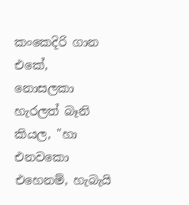කංකෙදිරි ගාන එකේ, නොසලකා හැරලත් බෑනි කියල, "හා එනවකො එහෙනම්, හැබැයි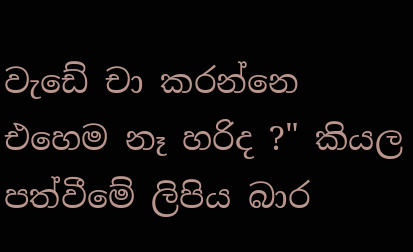වැඩේ චා කරන්නෙ එහෙම නෑ හරිද ?" කියල පත්වීමේ ලිපිය බාර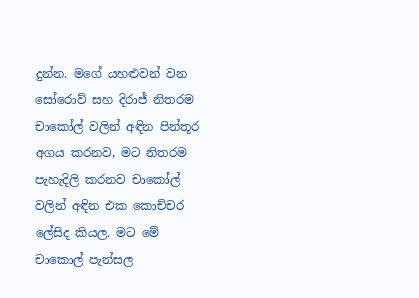දුන්න. මගේ යහළුවන් වන සෝරොව් සහ දිරාජ් නිතරම චාකෝල් වලින් අඳින පින්තූර අගය කරනව, මට නිතරම පැහැදිලි කරනව චාකෝල් වලින් අඳින එක කොච්චර ලේසිද කියල. මට මේ චාකොල් පැන්සල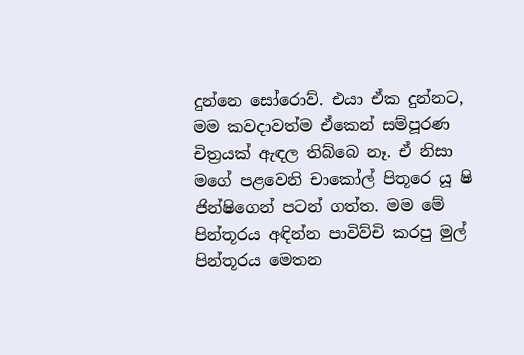දුන්නෙ සෝරොව්. එයා ඒක දුන්නට, මම කවදාවත්ම ඒකෙන් සම්පූරණ චිත්‍රයක් ඇඳල තිබ්බෙ නෑ. ඒ නිසා මගේ පළවෙනි චාකෝල් පිතූරෙ යූ ෂි ජින්ෂිගෙන් පටන් ගත්ත. මම මේ පින්තූරය අඳින්න පාවිව්චි කරපු මුල් පින්තූරය මෙතන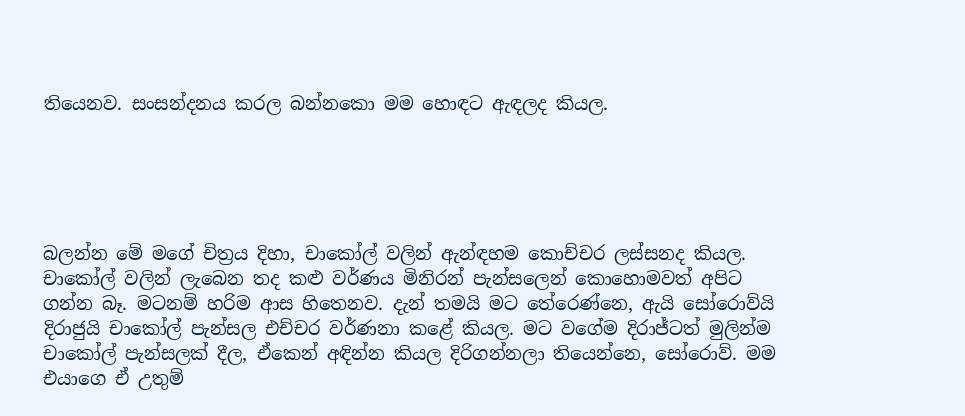තියෙනව. සංසන්දනය කරල බන්නකො මම හොඳට ඇඳලද කියල.





බලන්න මේ මගේ චිත්‍රය දිහා, චාකෝල් වලින් ඇන්ඳහම කොච්චර ලස්සනද කියල. චාකෝල් වලින් ලැබෙන තද කළු වර්ණය මිනිරන් පැන්සලෙන් කොහොමවත් අපිට ගන්න බෑ. මටනම් හරිම ආස හිතෙනව. දැන් තමයි මට තේරෙණ්නෙ, ඇයි සෝරොව්යි දිරාජුයි චාකෝල් පැන්සල එච්චර වර්ණනා කළේ කියල. මට වගේම දිරාජ්ටත් මුලින්ම චාකෝල් පැන්සලක් දීල, ඒකෙන් අඳින්න කියල දිරිගන්නලා තියෙන්නෙ, සෝරොව්. මම එයාගෙ ඒ උතුම්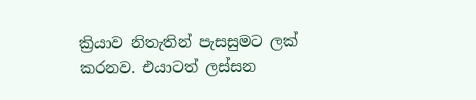ක්‍රියාව නිතැතින් පැසසුමට ලක් කරනව. එයාටත් ලස්සන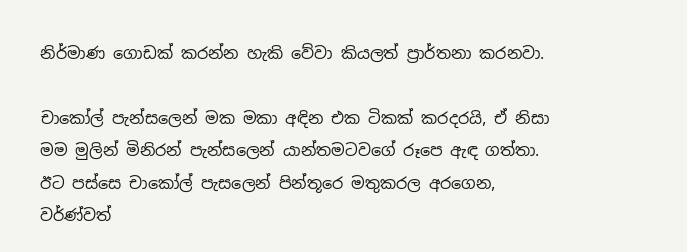නිර්මාණ ගොඩක් කරන්න හැකි වේවා කියලත් ප්‍රාර්තනා කරනවා.

චාකෝල් පැන්සලෙන් මක මකා අඳින එක ටිකක් කරදරයි, ඒ නිසා මම මුලින් මිනිරන් පැන්සලෙන් යාන්තමටවගේ රූපෙ ඇඳ ගත්තා. ඊට පස්සෙ චාකෝල් පැසලෙන් පින්තූරෙ මතුකරල අරගෙන, වර්ණ්වත්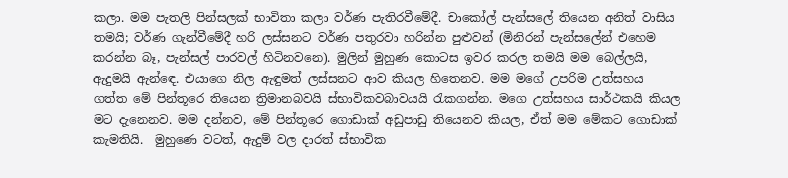කලා. මම පැතලි පින්සලක් භාවිතා කලා වර්ණ පැතිරවීමේදී. චාකෝල් පැන්සලේ තියෙන අනිත් වාසිය තමයි; වර්ණ ගැන්වීමේදී හරි ලස්සනට වර්ණ පතුරවා හරින්න පුළුවන් (මිනිරන් පැන්සලේන් එහෙම කරන්න බෑ, පැන්සල් පාරවල් හිටිනවනෙ). මුලින් මුහුණ කොටස ඉවර කරල තමයි මම බෙල්ලයි, ඇදුමයි ඇන්ඳෙ. එයාගෙ නිල ඇඳුමත් ලස්සනට ආව කියල හිතෙනව. මම මගේ උපරිම උත්සහය ගත්ත මේ පින්තූරෙ තියෙන ත්‍රිමානබවයි ස්භාවිකවබාවයයි රැකගන්න. මගෙ උත්සහය සාර්ථකයි කියල මට දැනෙනව. මම දන්නව, මේ පින්තූරෙ ගොඩාක් අඩුපාඩු තියෙනව කියල, ඒත් මම මේකට ගොඩාක් කැමතියි.  මුහුණෙ වටත්, ඇදුම් වල දාරත් ස්භාවික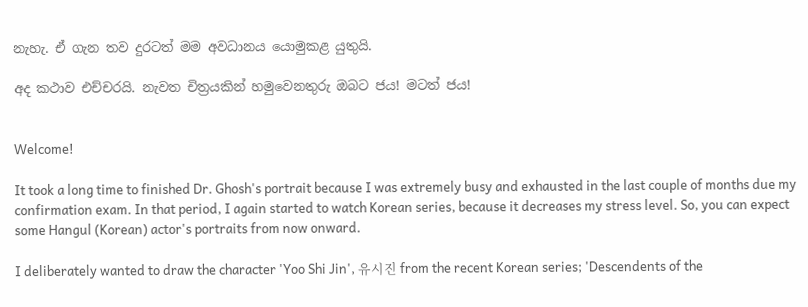නැහැ. ඒ ගැන තව දුරටත් මම අවධානය යොමුකළ යුතුයි.

අද කථාව එච්චරයි. නැවත චිත්‍රයකින් හමුවෙනතුරු ඔබට ජය! මටත් ජය!


Welcome!

It took a long time to finished Dr. Ghosh's portrait because I was extremely busy and exhausted in the last couple of months due my confirmation exam. In that period, I again started to watch Korean series, because it decreases my stress level. So, you can expect some Hangul (Korean) actor's portraits from now onward.

I deliberately wanted to draw the character 'Yoo Shi Jin', 유시진 from the recent Korean series; 'Descendents of the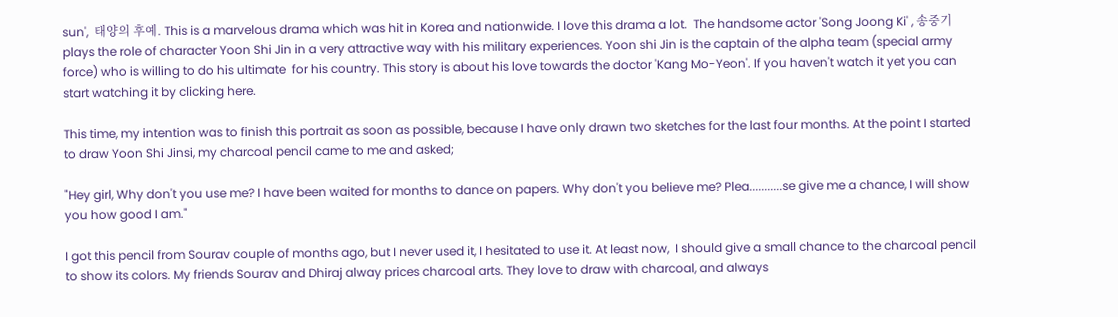sun',  태양의 후예. This is a marvelous drama which was hit in Korea and nationwide. I love this drama a lot.  The handsome actor 'Song Joong Ki' , 송중기 plays the role of character Yoon Shi Jin in a very attractive way with his military experiences. Yoon shi Jin is the captain of the alpha team (special army force) who is willing to do his ultimate  for his country. This story is about his love towards the doctor 'Kang Mo-Yeon'. If you haven't watch it yet you can start watching it by clicking here.

This time, my intention was to finish this portrait as soon as possible, because I have only drawn two sketches for the last four months. At the point I started to draw Yoon Shi Jinsi, my charcoal pencil came to me and asked;

"Hey girl, Why don't you use me? I have been waited for months to dance on papers. Why don't you believe me? Plea...........se give me a chance, I will show you how good I am."

I got this pencil from Sourav couple of months ago, but I never used it, I hesitated to use it. At least now,  I should give a small chance to the charcoal pencil to show its colors. My friends Sourav and Dhiraj alway prices charcoal arts. They love to draw with charcoal, and always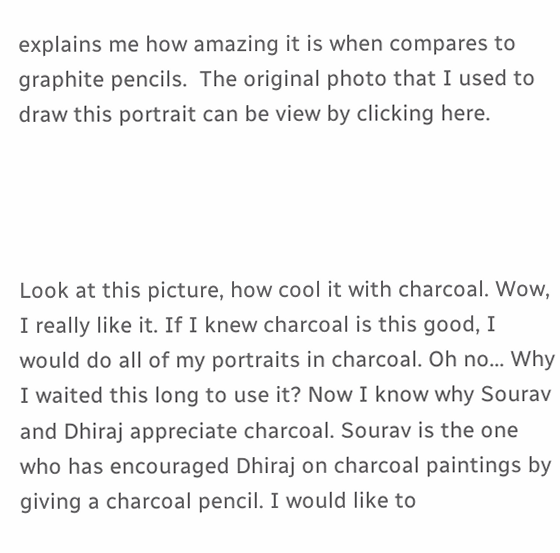explains me how amazing it is when compares to graphite pencils.  The original photo that I used to draw this portrait can be view by clicking here.




Look at this picture, how cool it with charcoal. Wow, I really like it. If I knew charcoal is this good, I would do all of my portraits in charcoal. Oh no... Why I waited this long to use it? Now I know why Sourav and Dhiraj appreciate charcoal. Sourav is the one who has encouraged Dhiraj on charcoal paintings by giving a charcoal pencil. I would like to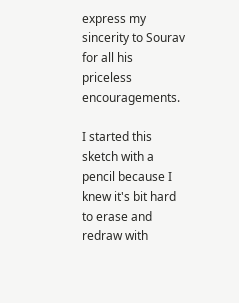express my sincerity to Sourav for all his priceless encouragements.

I started this sketch with a pencil because I knew it's bit hard to erase and redraw with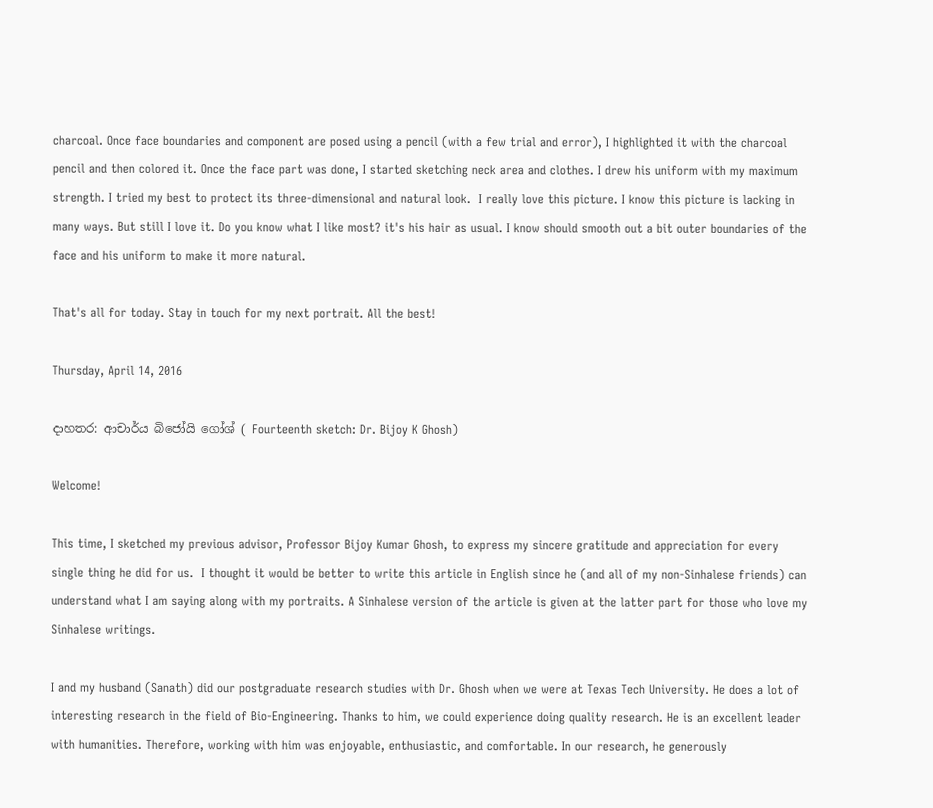charcoal. Once face boundaries and component are posed using a pencil (with a few trial and error), I highlighted it with the charcoal pencil and then colored it. Once the face part was done, I started sketching neck area and clothes. I drew his uniform with my maximum strength. I tried my best to protect its three-dimensional and natural look.  I really love this picture. I know this picture is lacking in many ways. But still I love it. Do you know what I like most? it's his hair as usual. I know should smooth out a bit outer boundaries of the face and his uniform to make it more natural.

That's all for today. Stay in touch for my next portrait. All the best!

Thursday, April 14, 2016

දාහතර: ආචාර්ය බිජෝයි ගෝශ් ( Fourteenth sketch: Dr. Bijoy K Ghosh)

Welcome!

This time, I sketched my previous advisor, Professor Bijoy Kumar Ghosh, to express my sincere gratitude and appreciation for every single thing he did for us.  I thought it would be better to write this article in English since he (and all of my non-Sinhalese friends) can understand what I am saying along with my portraits. A Sinhalese version of the article is given at the latter part for those who love my Sinhalese writings.

I and my husband (Sanath) did our postgraduate research studies with Dr. Ghosh when we were at Texas Tech University. He does a lot of interesting research in the field of Bio-Engineering. Thanks to him, we could experience doing quality research. He is an excellent leader with humanities. Therefore, working with him was enjoyable, enthusiastic, and comfortable. In our research, he generously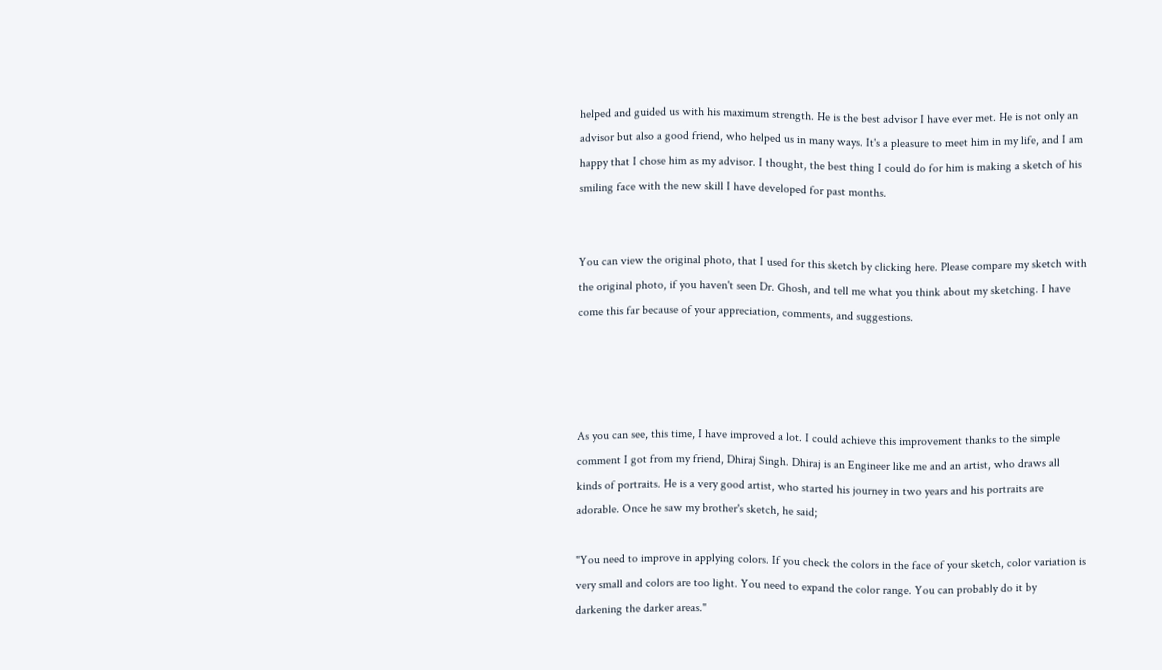helped and guided us with his maximum strength. He is the best advisor I have ever met. He is not only an advisor but also a good friend, who helped us in many ways. It's a pleasure to meet him in my life, and I am happy that I chose him as my advisor. I thought, the best thing I could do for him is making a sketch of his smiling face with the new skill I have developed for past months.


You can view the original photo, that I used for this sketch by clicking here. Please compare my sketch with the original photo, if you haven't seen Dr. Ghosh, and tell me what you think about my sketching. I have come this far because of your appreciation, comments, and suggestions.




As you can see, this time, I have improved a lot. I could achieve this improvement thanks to the simple comment I got from my friend, Dhiraj Singh. Dhiraj is an Engineer like me and an artist, who draws all kinds of portraits. He is a very good artist, who started his journey in two years and his portraits are adorable. Once he saw my brother's sketch, he said;

"You need to improve in applying colors. If you check the colors in the face of your sketch, color variation is very small and colors are too light. You need to expand the color range. You can probably do it by darkening the darker areas."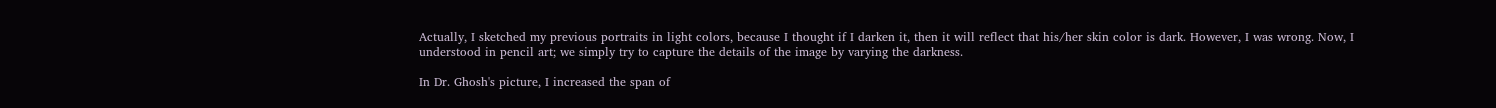Actually, I sketched my previous portraits in light colors, because I thought if I darken it, then it will reflect that his/her skin color is dark. However, I was wrong. Now, I understood in pencil art; we simply try to capture the details of the image by varying the darkness.

In Dr. Ghosh's picture, I increased the span of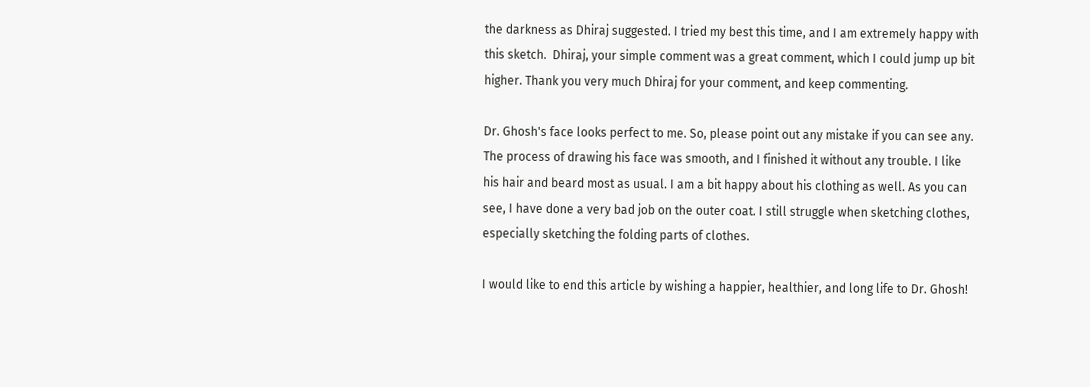the darkness as Dhiraj suggested. I tried my best this time, and I am extremely happy with this sketch.  Dhiraj, your simple comment was a great comment, which I could jump up bit higher. Thank you very much Dhiraj for your comment, and keep commenting.

Dr. Ghosh's face looks perfect to me. So, please point out any mistake if you can see any. The process of drawing his face was smooth, and I finished it without any trouble. I like his hair and beard most as usual. I am a bit happy about his clothing as well. As you can see, I have done a very bad job on the outer coat. I still struggle when sketching clothes, especially sketching the folding parts of clothes.

I would like to end this article by wishing a happier, healthier, and long life to Dr. Ghosh!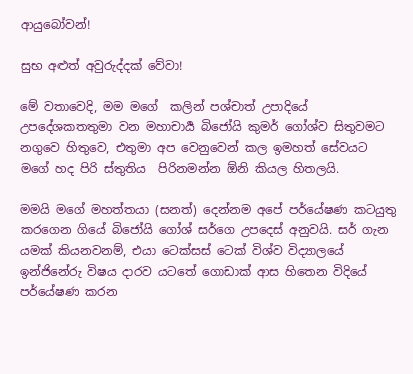ආයුබෝවන්!

සුභ අළුත් අවුරුද්දක් වේවා!

මේ වතාවෙදි, මම මගේ  කලින් පශ්චාත් උපාදියේ උපදේශකතතුමා වන මහාචාර්‍ය බිජෝයි කුමර් ගෝශ්ව සිතුවමට නගුවෙ හිතුවෙ, එතුමා අප වෙනුවෙන් කල ඉමහත් සේවයට මගේ හද පිරි ස්තුතිය  පිරිනමන්න ඕනි කියල හිතලයි.

මමයි මගේ මහත්තයා (සනත්) දෙන්නම අපේ පර්යේෂණ කටයුතු කරගෙන ගියේ බිජෝයි ගෝශ් සර්ගෙ උපදෙස් අනුවයි. සර් ගැන යමක් කියනවනම්, එයා ටෙක්සස් ටෙක් විශ්ව විද්‍යාලයේ ඉන්ජිනේරු විෂය දාරව යටතේ ගොඩාක් ආස හිතෙන විදියේ පර්යේෂණ කරන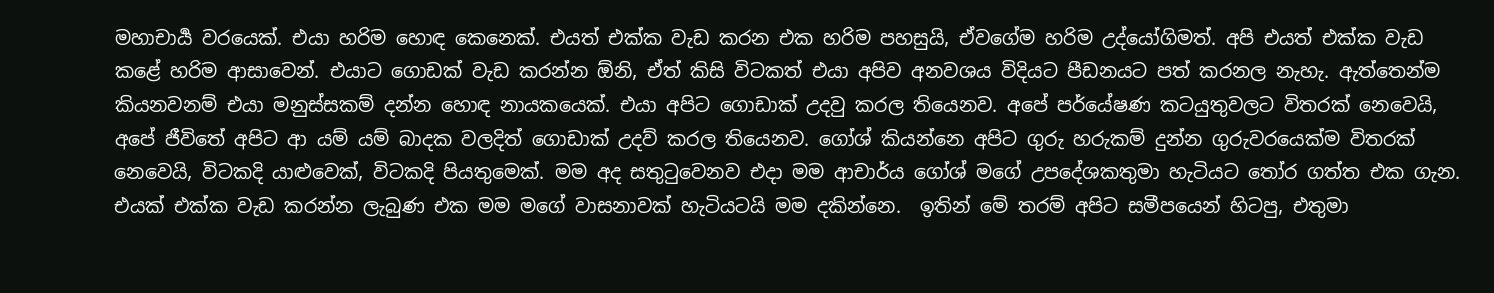මහාචාර්‍ය වරයෙක්. එයා හරිම හොඳ කෙනෙක්. එයත් එක්ක වැඩ කරන එක හරිම පහසුයි, ඒවගේම හරිම උද්යෝගිමත්. අපි එයත් එක්ක වැඩ කළේ හරිම ආසාවෙන්. එයාට ගොඩක් වැඩ කරන්න ඕනි, ඒත් කිසි විටකත් එයා අපිව අනවශය විදියට පීඩනයට පත් කරනල නැහැ. ඇත්තෙන්ම කියනවනම් එයා මනුස්සකම් දන්න හොඳ නායකයෙක්. එයා අපිට ගොඩාක් උදවු කරල තියෙනව. අපේ පර්යේෂණ කටයුතුවලට විතරක් නෙවෙයි, අපේ ජීවිතේ අපිට ආ යම් යම් බාදක වලදිත් ගොඩාක් උදව් කරල තියෙනව. ගෝශ් කියන්නෙ අපිට ගුරු හරුකම් දුන්න ගුරුවරයෙක්ම විතරක් නෙවෙයි, විටකදි යාළුවෙක්, විටකදි පියතුමෙක්. මම අද සතුටුවෙනව එදා මම ආචාර්ය ගෝශ් මගේ උපදේශකතුමා හැටියට තෝර ගත්ත එක ගැන. එයක් එක්ක වැඩ කරන්න ලැබුණ එක මම මගේ වාසනාවක් හැටියටයි මම දකින්නෙ.  ඉතින් මේ තරම් අපිට සමීපයෙන් හිටපු, එතුමා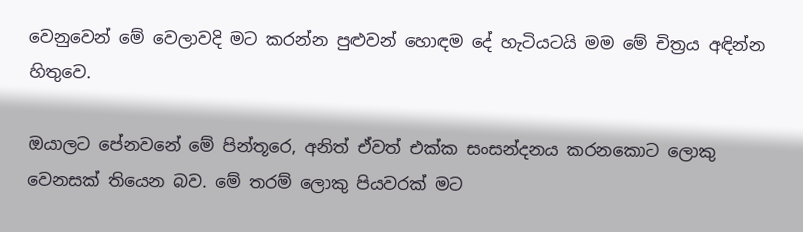වෙනුවෙන් මේ වෙලාවදි මට කරන්න පුළුවන් හොඳම දේ හැටියටයි මම මේ චිත්‍රය අඳින්න හිතුවෙ.

ඔයාලට පේනවනේ මේ පින්තූරෙ, අනිත් ඒවත් එක්ක සංසන්දනය කරනකොට ලොකු වෙනසක් තියෙන බව. මේ තරම් ලොකු පියවරක් මට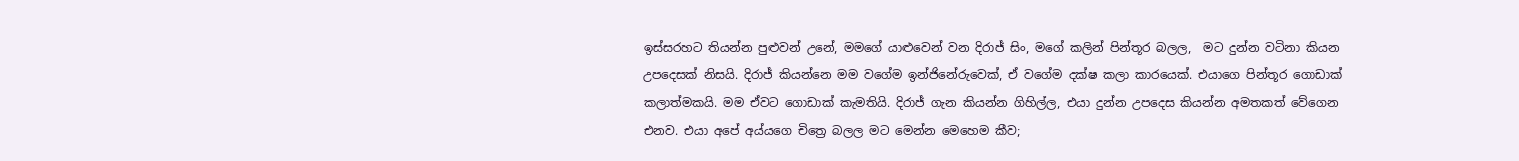ඉස්සරහට තියන්න පුළුවන් උනේ, මමගේ යාළුවෙන් වන දිරාජ් සිං, මගේ කලින් පින්තූර බලල,  මට දුන්න වටිනා කියන උපදෙසක් නිසයි. දිරාජ් කියන්නෙ මම වගේම ඉන්ජිනේරුවෙක්, ඒ වගේම දක්ෂ කලා කාරයෙක්. එයාගෙ පින්තූර ගොඩාක් කලාත්මකයි. මම ඒවට ගොඩාක් කැමතියි. දිරාජ් ගැන කියන්න ගිහිල්ල, එයා දුන්න උපදෙස කියන්න අමතකත් වේගෙන එනව. එයා අපේ අය්යගෙ චිත්‍රෙ බලල මට මෙන්න මෙහෙම කීව;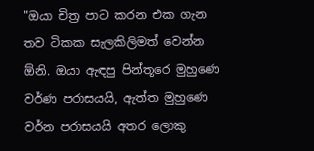"ඔයා චිත්‍ර පාට කරන එක ගැන තව ටිකක සැලකිලිමත් වෙන්න ඕනි. ඔයා ඇඳපු පින්තූරෙ මුහුණෙ වර්ණ පරාසයයි, ඇත්ත මුහුණෙ වර්න පරාසයයි අතර ලොකු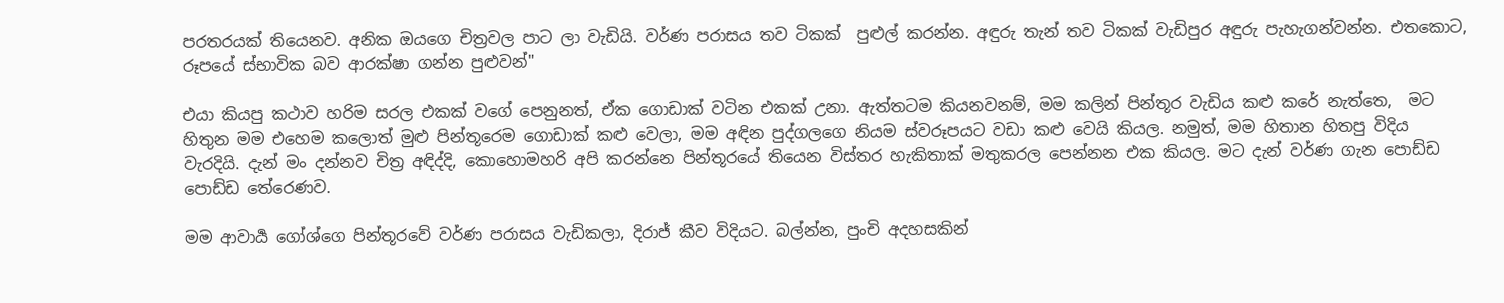පරතරයක් තියෙනව. අනික ඔයගෙ චිත්‍රවල පාට ලා වැඩියි. වර්ණ පරාසය තව ටිකක්  පුළුල් කරන්න. අඳුරු තැන් තව ටිකක් වැඩිපුර අඳුරු පැහැගන්වන්න. එතකොට, රූපයේ ස්භාවික බව ආරක්ෂා ගන්න පුළුවන්"

එයා කියපු කථාව හරිම සරල එකක් වගේ පෙනුනත්, ඒක ගොඩාක් වටින එකක් උනා. ඇත්තටම කියනවනම්, මම කලින් පින්තූර වැඩිය කළු කරේ නැත්තෙ,  මට හිතුන මම එහෙම කලොත් මුළු පින්තූරෙම ගොඩාක් කළු වෙලා, මම අඳින පුද්ගලගෙ නියම ස්වරූපයට වඩා කළු වෙයි කියල. නමුත්, මම හිතාන හිතපු විදිය වැරදියි. දැන් මං දන්නව චිත්‍ර අඳිද්දි, කොහොමහරි අපි කරන්නෙ පින්තූරයේ තියෙන විස්තර හැකිතාක් මතුකරල පෙන්නන එක කියල. මට දැන් වර්ණ ගැන පොඩ්ඩ පොඩ්ඩ තේරෙණව.

මම ආවාර්‍ය ගෝශ්ගෙ පින්තූරවේ වර්ණ පරාසය වැඩිකලා, දිරාජ් කීව විදියට. බල්න්න, පුංචි අදහසකින්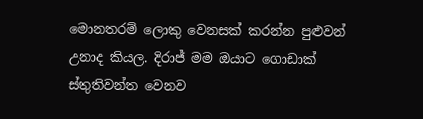මොනතරම් ලොකු වෙනසක් කරන්න පුළුවන් උනාද කියල. දිරාජ් මම ඔයාට ගොඩාක් ස්තුතිවන්ත වෙනව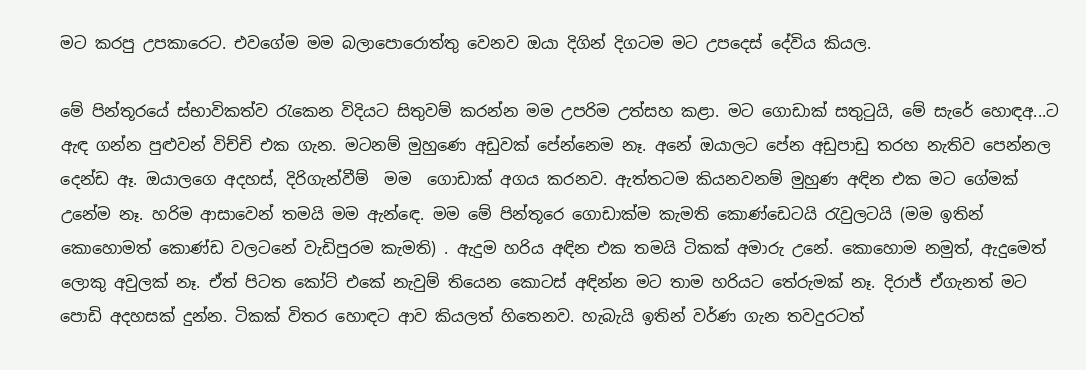මට කරපු උපකාරෙට. එවගේම මම බලාපොරොත්තු වෙනව ඔයා දිගින් දිගටම මට උපදෙස් දේවිය කියල.

මේ පින්තූරයේ ස්භාවිකත්ව රැකෙන විදියට සිතුවම් කරන්න මම උපරිම උත්සහ කළා. මට ගොඩාක් සතුටුයි, මේ සැරේ හොඳඅ...ට ඇඳ ගන්න පුළුවන් විච්චි එක ගැන. මටනම් මුහුණෙ අඩුවක් පේන්නෙම නෑ. අනේ ඔයාලට පේන අඩුපාඩු තරහ නැතිව පෙන්නල දෙන්ඩ ඈ. ඔයාලගෙ අදහස්, දිරිගැන්වීම්  මම  ගොඩාක් අගය කරනව. ඇත්තටම කියනවනම් මුහුණ අඳින එක මට ගේමක් උනේම නෑ. හරිම ආසාවෙන් තමයි මම ඇන්ඳෙ. මම මේ පින්තූරෙ ගොඩාක්ම කැමති කොණ්ඩෙටයි රැවුලටයි (මම ඉතින් කොහොමත් කොණ්ඩ වලටනේ වැඩිපුරම කැමති) . ඇදුම හරිය අඳින එක තමයි ටිකක් අමාරු උනේ. කොහොම නමුත්, ඇදුමෙත් ලොකු අවුලක් නෑ. ඒත් පිටත කෝට් එකේ නැවුම් තියෙන කොටස් අඳින්න මට තාම හරියට තේරුමක් නෑ. දිරාජ් ඒගැනත් මට පොඩි අදහසක් දුන්න. ටිකක් විතර හොඳට ආව කියලත් හිතෙනව. හැබැයි ඉතින් වර්ණ ගැන තවදුරටත්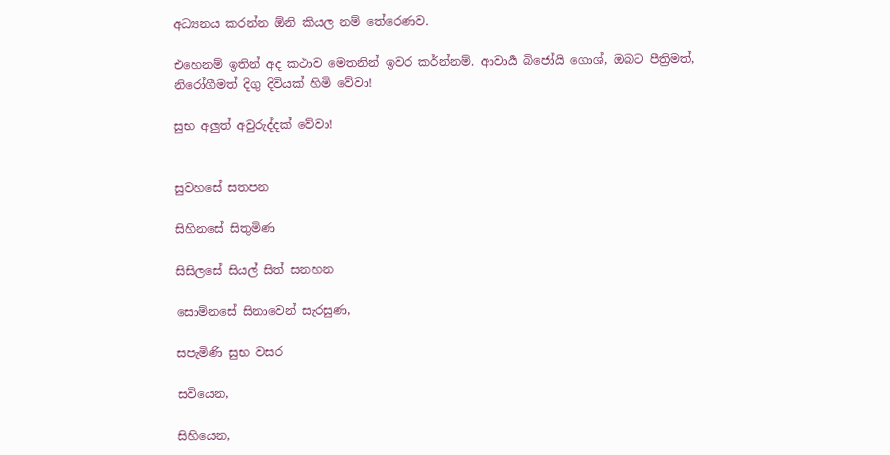අධ්‍යනය කරන්න ඕනි කියල නම් තේරෙණව.

එහෙනම් ඉතින් අද කථාව මෙතනින් ඉවර කර්න්නම්. ආවාර්‍ය බිජෝයි ගොශ්, ඔබට පීත්‍රිමත්, නිරෝගීමත් දිගු දිවියක් හිමි වේවා!

සුභ අලුත් අවුරුද්දක් වේවා!


සුවහසේ සතපන

සිහිනසේ සිතුමිණ

සිසිලසේ සියල් සිත් සනහන

සොම්නසේ සිනාවෙන් සැරසුණ,

සපැමිණි සුභ වසර

සවියෙන,

සිහියෙන,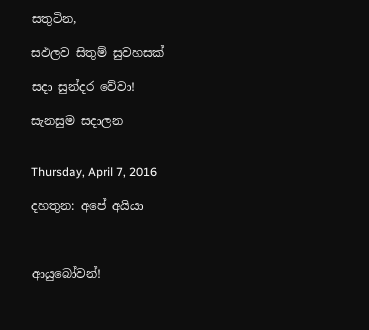සතුටින,

සඵලව සිතුම් සුවහසක්

සදා සුන්දර වේවා!

සැනසුම සදාලන


Thursday, April 7, 2016

දහතුන: අපේ අයියා



ආයුබෝවන්!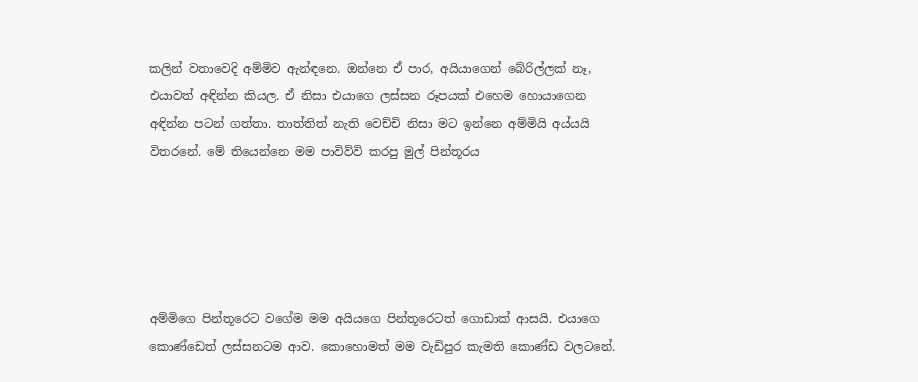කලින් වතාවෙදි අම්මිව ඇන්ඳනෙ. ඔන්නෙ ඒ පාර, අයියාගෙන් බේරිල්ලක් නෑ, එයාවත් අඳින්න කියල. ඒ නිසා එයාගෙ ලස්සන රූපයක් එහෙම හොයාගෙන අඳින්න පටන් ගත්තා. තාත්තිත් නැති වෙච්චි නිසා මට ඉන්නෙ අම්මියි අය්යයි විතරනේ. මේ තියෙන්නෙ මම පාවිව්වි කරපු මුල් පින්තූරය





අම්මිගෙ පින්තූරෙට වගේම මම අයියගෙ පින්තූරෙටත් ගොඩාක් ආසයි. එයාගෙ කොණ්ඩෙත් ලස්සනටම ආව. කොහොමත් මම වැඩිපුර කැමති කොණ්ඩ වලටනේ.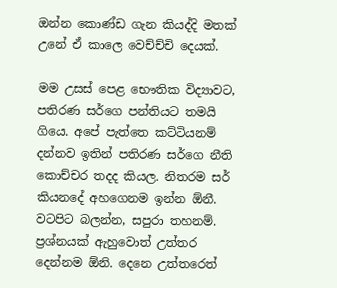ඔන්න කොණ්ඩ ගැන කියද්දි මතක් උනේ ඒ කාලෙ වෙච්ච්චි දෙයක්.

මම උසස් පෙළ භෞතික විද්‍යාවට, පතිරණ සර්ගෙ පන්තියට තමයි ගියෙ. අපේ පැත්තෙ කට්ටියනම් දන්නව ඉතින් පතිරණ සර්ගෙ නීති කොච්චර තදද කියල. නිතරම සර් කියනදේ අහගෙනම ඉන්න ඕනී. වටපිට බලන්න, සපුරා තහනම්. ප්‍රශ්නයක් ඇහුවොත් උත්තර දෙන්නම ඕනි. දෙනෙ උත්තරෙත්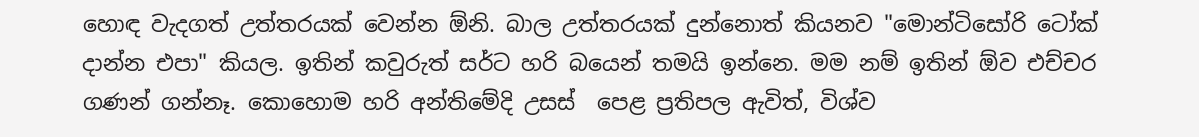හොඳ වැදගත් උත්තරයක් වෙන්න ඕනි. බාල උත්තරයක් දුන්නොත් කියනව "මොන්ටිසෝරි ටෝක් දාන්න එපා" කියල. ඉතින් කවුරුත් සර්ට හරි බයෙන් තමයි ඉන්නෙ. මම නම් ඉතින් ඕව එච්චර ගණන් ගන්නෑ. කොහොම හරි අන්තිමේදි උසස්  පෙළ ප්‍රතිපල ඇවිත්, විශ්ව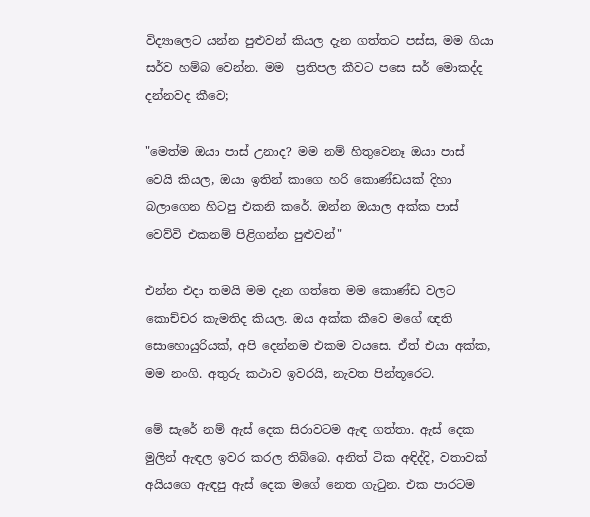විද්‍යාලෙට යන්න පුළුවන් කියල දැන ගත්තට පස්ස, මම ගියා සර්ව හම්බ වෙන්න. මම  ප්‍රතිපල කීවට පසෙ සර් මොකද්ද දන්නවද කීවෙ;

"මෙත්ම ඔයා පාස් උනාද? මම නම් හිතුවෙනෑ ඔයා පාස් වෙයි කියල, ඔයා ඉතින් කාගෙ හරි කොණ්ඩයක් දිහා බලාගෙන හිටපු එකනි කරේ. ඔන්න ඔයාල අක්ක පාස් වෙව්වි එකනම් පිළිගන්න පුළුවන්"

එන්න එදා තමයි මම දැන ගත්තෙ මම කොණ්ඩ වලට කොච්චර කැමතිද කියල. ඔය අක්ක කීවෙ මගේ ඥති සොහොයුරියක්, අපි දෙන්නම එකම වයසෙ. ඒත් එයා අක්ක, මම නංගි. අතුරු කථාව ඉවරයි, නැවත පින්තූරෙට.

මේ සැරේ නම් ඇස් දෙක සිරාවටම ඇඳ ගත්තා. ඇස් දෙක මුලින් ඇඳල ඉවර කරල තිබ්බෙ. අනිත් ටික අඳිද්දි, වතාවක්  අයියගෙ ඇඳපු ඇස් දෙක මගේ නෙත ගැටුන. එක පාරටම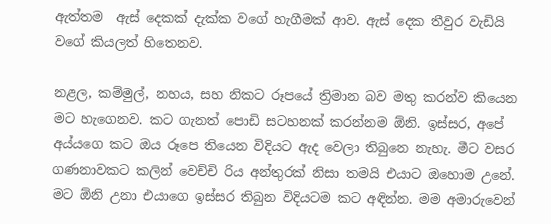ඇත්තම  ඇස් දෙකක් දැක්ක වගේ හැගීමක් ආව. ඇස් දෙක තීවුර වැඩියි වගේ කියලත් හිතෙනව.

නළල, කම්මුල්, නහය, සහ නිකට රූපයේ ත්‍රිමාන බව මතු කරන්ව කියෙන මට හැගෙනව. කට ගැනත් පොඩි සටහනක් කරන්නම ඕනි. ඉස්සර, අපේ අය්යගෙ කට ඔය රූපෙ තියෙන විදියට ඇද වෙලා තිබුනෙ නැහැ. මීට වසර ගණනාවකට කලින් වෙච්චි රිය අන්තුරක් නිසා තමයි එයාට ඔහොම උනේ. මට ඕනි උනා එයාගෙ ඉස්සර තිබුන විදියටම කට අඳින්න. මම අමාරුවෙන්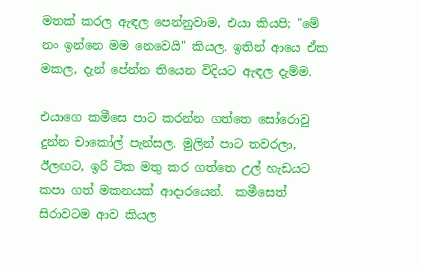මතක් කරල ඇඳල පෙන්නුවාම, එයා කියපි; "මේ නං ඉන්නෙ මම නෙවෙයි" කියල. ඉතින් ආයෙ ඒක මකල, දැන් පේන්න තියෙන විදියට ඇඳල දැම්ම.

එයාගෙ කමීසෙ පාට කරන්න ගත්තෙ සෝරොවු දුන්න චාකෝල් පැන්සල. මුලින් පාට තවරලා, ඊලඟට, ඉරි ටික මතු කර ගත්තෙ උල් හැඩයට කපා ගත් මකනයක් ආදාරයෙන්.  කමීසෙත් සිරාවටම ආව කියල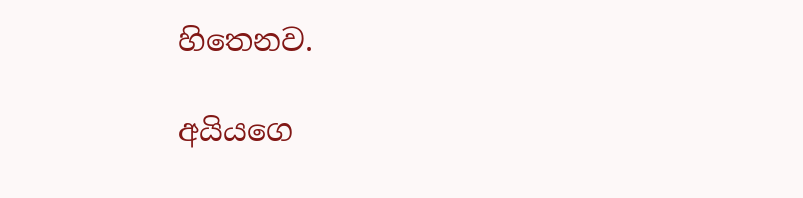හිතෙනව.

අයියගෙ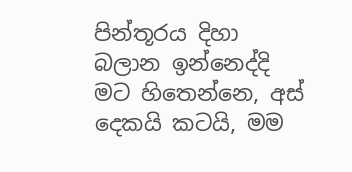පින්තූරය දිහා බලාන ඉන්නෙද්දි මට හිතෙන්නෙ, අස් දෙකයි කටයි, මම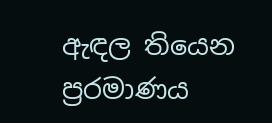ඇඳල තියෙන ප්‍රරමාණය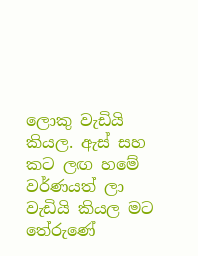ලොකු වැඩියි කියල. ඇස් සහ කට ලඟ හමේ වර්ණයත් ලා වැඩියි කියල මට තේරුණේ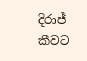දිරාජ් කීවට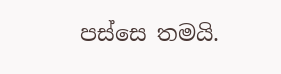පස්සෙ තමයි.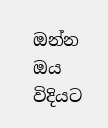ඔන්න ඔය විදියට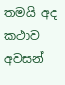තමයි අද කථාව අවසන්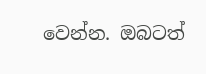වෙන්න. ඔබටත්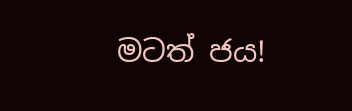මටත් ජය!